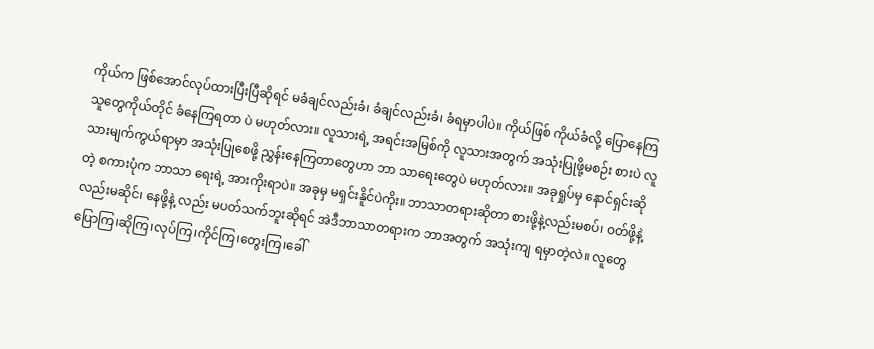ကိုယ်က ဖြစ်အောင်လုပ်ထားပြီးပြီဆိုရင် မခံချင်လည်းခံ၊ ခံချင်လည်းခံ၊ ခံရမှာပါပဲ။ ကိုယ်ဖြစ် ကိုယ်ခံလို့ ပြောနေကြသူတွေကိုယ်တိုင် ခံနေကြရတာ ပဲ မဟုတ်လား။ လူသားရဲ့ အရင်းအမြစ်ကို လူသားအတွက် အသုံးပြုဖို့မစဉ်း စားပဲ လူသားမျက်ကွယ်ရာမှာ အသုံးပြုစေဖို့ ညွှန်းနေကြတာတွေဟာ ဘာ သာရေးတွေပဲ မဟုတ်လား။ အခုရှုပ်မှ နောင်ရှင်းဆိုတဲ့ စကားပုံက ဘာသာ ရေးရဲ့ အားကိုးရာပဲ။ အခုမှ မရှင်းနိူင်ပဲကိုး။ ဘာသာတရားဆိုတာ စားဖို့နဲ့လည်းမစပ်၊ ဝတ်ဖို့နဲ့လည်းမဆိုင်၊ နေဖို့နဲ့ လည်း မပတ်သက်ဘူးဆိုရင် အဲဒီဘာသာတရားက ဘာအတွက် အသုံးကျ ရမှာတဲ့လဲ။ လူတွေပြောကြ၊ဆိုကြ၊လုပ်ကြ၊ကိုင်ကြ၊တွေးကြ၊ခေါ်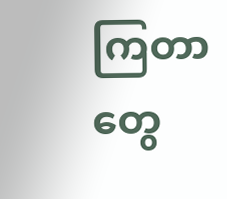ကြတာတွေ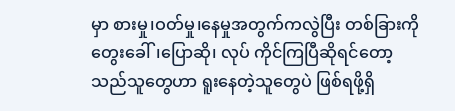မှာ စားမှု၊ဝတ်မှု၊နေမှုအတွက်ကလွဲပြီး တစ်ခြားကို တွေးခေါ်၊ပြောဆို၊ လုပ် ကိုင်ကြပြီဆိုရင်တော့ သည်သူတွေဟာ ရူးနေတဲ့သူတွေပဲ ဖြစ်ရဖို့ရှိ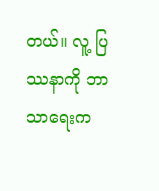တယ်။ လူ့ ပြဿနာကို ဘာသာရေးက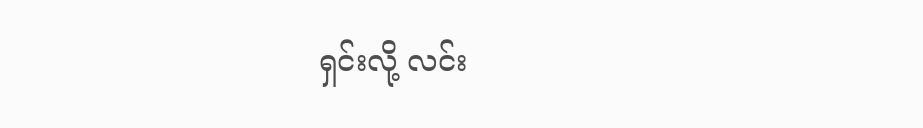ရှင်းလို့ လင်း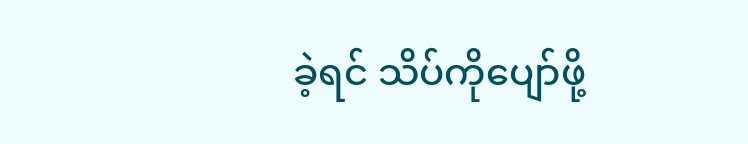ခဲ့ရင် သိပ်ကိုပျော်ဖို့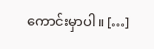ကောင်းမှာပါ။ […]